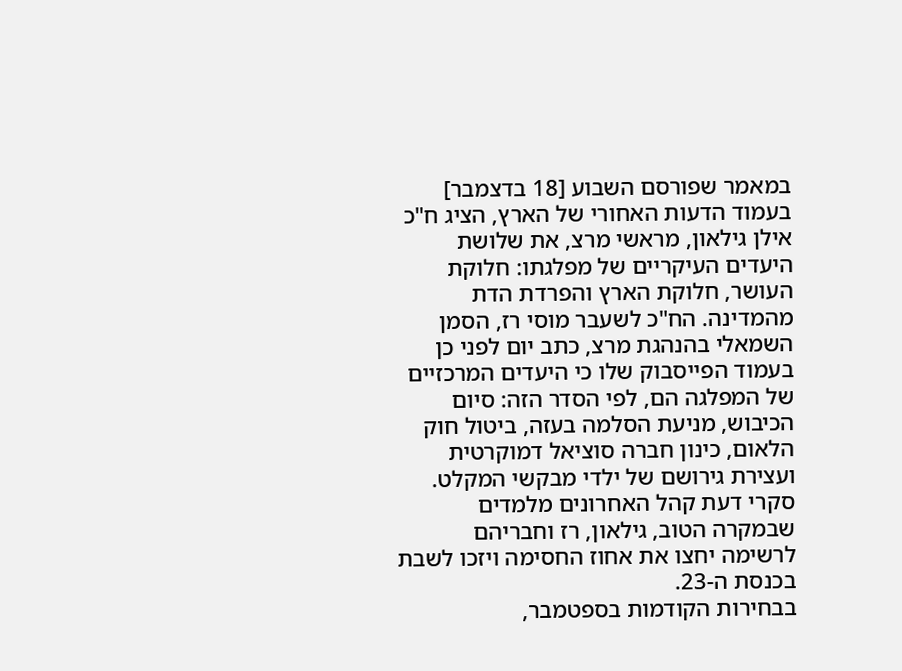במאמר שפורסם השבוע [18 בדצמבר] בעמוד הדעות האחורי של הארץ, הציג ח"כ אילן גילאון, מראשי מרצ, את שלושת היעדים העיקריים של מפלגתו: חלוקת העושר, חלוקת הארץ והפרדת הדת מהמדינה. הח"כ לשעבר מוסי רז, הסמן השמאלי בהנהגת מרצ, כתב יום לפני כן בעמוד הפייסבוק שלו כי היעדים המרכזיים של המפלגה הם, לפי הסדר הזה: סיום הכיבוש, מניעת הסלמה בעזה, ביטול חוק הלאום, כינון חברה סוציאל דמוקרטית ועצירת גירושם של ילדי מבקשי המקלט. סקרי דעת קהל האחרונים מלמדים שבמקרה הטוב, גילאון, רז וחבריהם לרשימה יחצו את אחוז החסימה ויזכו לשבת בכנסת ה-23.
בבחירות הקודמות בספטמבר,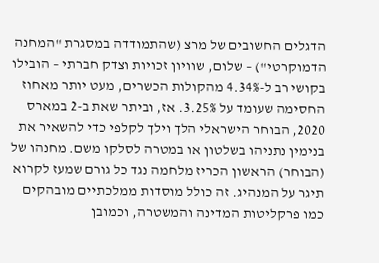הדגלים החשובים של מרצ (שהתמודדה במסגרת "המחנה הדמוקרטי") – שלום, שוויון זכויות וצדק חברתי – הובילו בקושי רב ל-4.34% מהקולות הכשרים, מעט יותר מאחוז החסימה שעומד על 3.25%. אז, וביתר שאת ב-2 במארס 2020, הבוחר הישראלי הלך וילך לקלפי כדי להשאיר את בנימין נתניהו בשלטון או במטרה לסלקו משם. מחנהו של (הבוחר) הראשון הכריז מלחמה נגד כל גורם שמעז לקרוא תיגר על המנהיג. זה כולל מוסדות ממלכתיים מובהקים כמו פרקליטות המדינה והמשטרה, וכמובן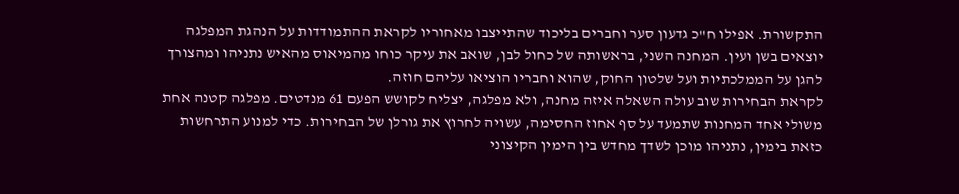התקשורת. אפילו ח"כ גדעון סער וחברים בליכוד שהתייצבו מאחוריו לקראת ההתמודדות על הנהגת המפלגה יוצאים בשן ועין. המחנה השני, בראשותה של כחול לבן, שואב את עיקר כוחו מהמיאוס מהאיש נתניהו ומהצורך להגן על הממלכתיות ועל שלטון החוק, שהוא וחבריו הוציאו עליהם חוזה.
לקראת הבחירות שוב עולה השאלה איזה מחנה, ולא מפלגה, יצליח לקושש הפעם 61 מנדטים. מפלגה קטנה אחת משולי אחד המחנות שתמעד על סף אחוז החסימה, עשויה לחרוץ את גורלן של הבחירות. כדי למנוע התרחשות כזאת בימין, נתניהו מוכן לשדך מחדש בין הימין הקיצוני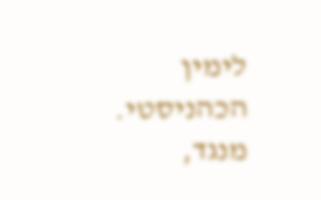לימין הכהניסטי. מנגד,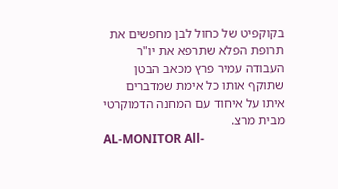בקוקפיט של כחול לבן מחפשים את תרופת הפלא שתרפא את יו"ר העבודה עמיר פרץ מכאב הבטן שתוקף אותו כל אימת שמדברים איתו על איחוד עם המחנה הדמוקרטי מבית מרצ.
AL-MONITOR All-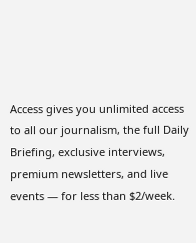Access gives you unlimited access to all our journalism, the full Daily Briefing, exclusive interviews, premium newsletters, and live events — for less than $2/week.